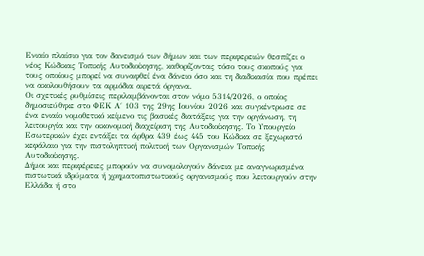Ενιαίο πλαίσιο για τον δανεισμό των δήμων και των περιφερειών θεσπίζει ο νέος Κώδικας Τοπικής Αυτοδιοίκησης, καθορίζοντας τόσο τους σκοπούς για τους οποίους μπορεί να συναφθεί ένα δάνειο όσο και τη διαδικασία που πρέπει να ακολουθήσουν τα αρμόδια αιρετά όργανα.
Οι σχετικές ρυθμίσεις περιλαμβάνονται στον νόμο 5314/2026, ο οποίος δημοσιεύθηκε στο ΦΕΚ Α΄ 103 της 29ης Ιουνίου 2026 και συγκέντρωσε σε ένα ενιαίο νομοθετικό κείμενο τις βασικές διατάξεις για την οργάνωση, τη λειτουργία και την οικονομική διαχείριση της Αυτοδιοίκησης. Το Υπουργείο Εσωτερικών έχει εντάξει τα άρθρα 439 έως 445 του Κώδικα σε ξεχωριστό κεφάλαιο για την πιστοληπτική πολιτική των Οργανισμών Τοπικής Αυτοδιοίκησης.
Δήμοι και περιφέρειες μπορούν να συνομολογούν δάνεια με αναγνωρισμένα πιστωτικά ιδρύματα ή χρηματοπιστωτικούς οργανισμούς που λειτουργούν στην Ελλάδα ή στο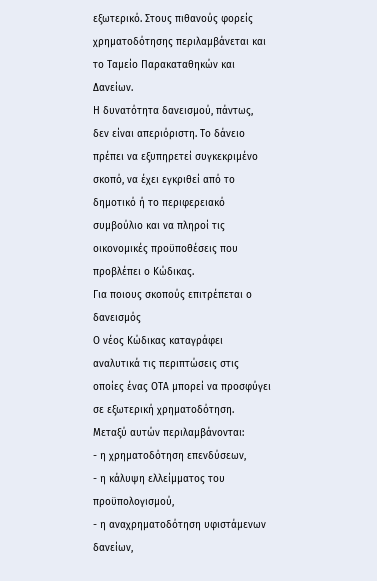εξωτερικό. Στους πιθανούς φορείς χρηματοδότησης περιλαμβάνεται και το Ταμείο Παρακαταθηκών και Δανείων.
Η δυνατότητα δανεισμού, πάντως, δεν είναι απεριόριστη. Το δάνειο πρέπει να εξυπηρετεί συγκεκριμένο σκοπό, να έχει εγκριθεί από το δημοτικό ή το περιφερειακό συμβούλιο και να πληροί τις οικονομικές προϋποθέσεις που προβλέπει ο Κώδικας.
Για ποιους σκοπούς επιτρέπεται ο δανεισμός
Ο νέος Κώδικας καταγράφει αναλυτικά τις περιπτώσεις στις οποίες ένας ΟΤΑ μπορεί να προσφύγει σε εξωτερική χρηματοδότηση.
Μεταξύ αυτών περιλαμβάνονται:
- η χρηματοδότηση επενδύσεων,
- η κάλυψη ελλείμματος του προϋπολογισμού,
- η αναχρηματοδότηση υφιστάμενων δανείων,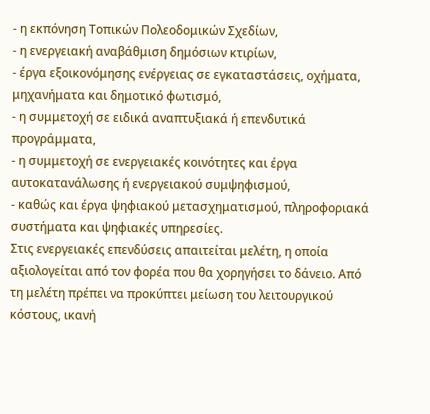- η εκπόνηση Τοπικών Πολεοδομικών Σχεδίων,
- η ενεργειακή αναβάθμιση δημόσιων κτιρίων,
- έργα εξοικονόμησης ενέργειας σε εγκαταστάσεις, οχήματα, μηχανήματα και δημοτικό φωτισμό,
- η συμμετοχή σε ειδικά αναπτυξιακά ή επενδυτικά προγράμματα,
- η συμμετοχή σε ενεργειακές κοινότητες και έργα αυτοκατανάλωσης ή ενεργειακού συμψηφισμού,
- καθώς και έργα ψηφιακού μετασχηματισμού, πληροφοριακά συστήματα και ψηφιακές υπηρεσίες.
Στις ενεργειακές επενδύσεις απαιτείται μελέτη, η οποία αξιολογείται από τον φορέα που θα χορηγήσει το δάνειο. Από τη μελέτη πρέπει να προκύπτει μείωση του λειτουργικού κόστους, ικανή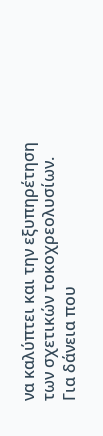να καλύπτει και την εξυπηρέτηση των σχετικών τοκοχρεολυσίων.
Για δάνεια που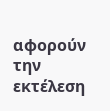αφορούν την εκτέλεση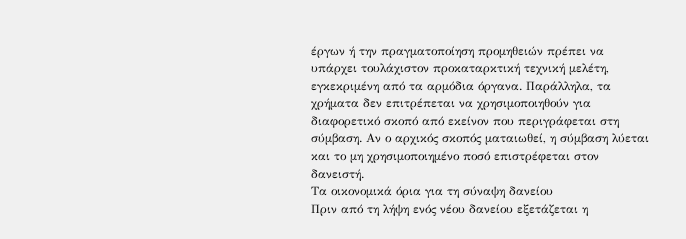έργων ή την πραγματοποίηση προμηθειών πρέπει να υπάρχει τουλάχιστον προκαταρκτική τεχνική μελέτη, εγκεκριμένη από τα αρμόδια όργανα. Παράλληλα, τα χρήματα δεν επιτρέπεται να χρησιμοποιηθούν για διαφορετικό σκοπό από εκείνον που περιγράφεται στη σύμβαση. Αν ο αρχικός σκοπός ματαιωθεί, η σύμβαση λύεται και το μη χρησιμοποιημένο ποσό επιστρέφεται στον δανειστή.
Τα οικονομικά όρια για τη σύναψη δανείου
Πριν από τη λήψη ενός νέου δανείου εξετάζεται η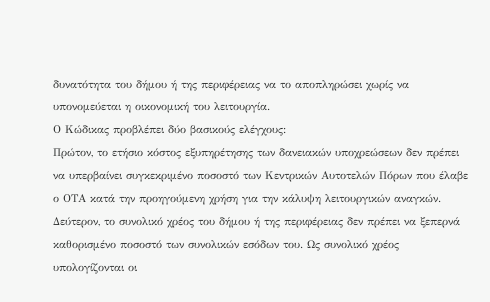δυνατότητα του δήμου ή της περιφέρειας να το αποπληρώσει χωρίς να υπονομεύεται η οικονομική του λειτουργία.
Ο Κώδικας προβλέπει δύο βασικούς ελέγχους:
Πρώτον, το ετήσιο κόστος εξυπηρέτησης των δανειακών υποχρεώσεων δεν πρέπει να υπερβαίνει συγκεκριμένο ποσοστό των Κεντρικών Αυτοτελών Πόρων που έλαβε ο ΟΤΑ κατά την προηγούμενη χρήση για την κάλυψη λειτουργικών αναγκών.
Δεύτερον, το συνολικό χρέος του δήμου ή της περιφέρειας δεν πρέπει να ξεπερνά καθορισμένο ποσοστό των συνολικών εσόδων του. Ως συνολικό χρέος υπολογίζονται οι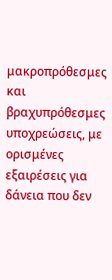μακροπρόθεσμες και βραχυπρόθεσμες υποχρεώσεις, με ορισμένες εξαιρέσεις για δάνεια που δεν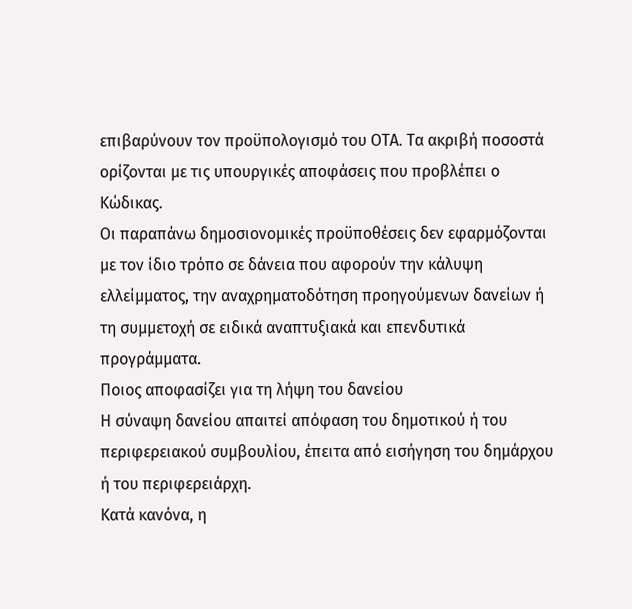επιβαρύνουν τον προϋπολογισμό του ΟΤΑ. Τα ακριβή ποσοστά ορίζονται με τις υπουργικές αποφάσεις που προβλέπει ο Κώδικας.
Οι παραπάνω δημοσιονομικές προϋποθέσεις δεν εφαρμόζονται με τον ίδιο τρόπο σε δάνεια που αφορούν την κάλυψη ελλείμματος, την αναχρηματοδότηση προηγούμενων δανείων ή τη συμμετοχή σε ειδικά αναπτυξιακά και επενδυτικά προγράμματα.
Ποιος αποφασίζει για τη λήψη του δανείου
Η σύναψη δανείου απαιτεί απόφαση του δημοτικού ή του περιφερειακού συμβουλίου, έπειτα από εισήγηση του δημάρχου ή του περιφερειάρχη.
Κατά κανόνα, η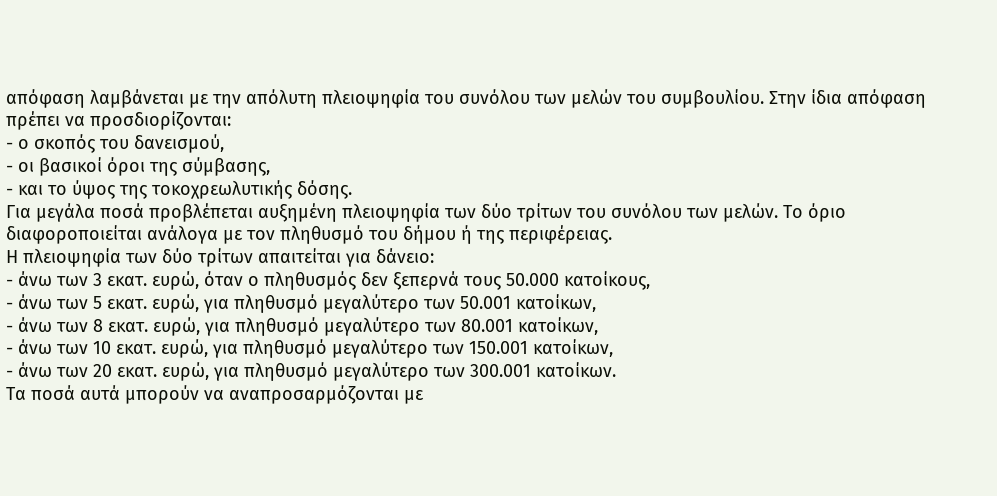απόφαση λαμβάνεται με την απόλυτη πλειοψηφία του συνόλου των μελών του συμβουλίου. Στην ίδια απόφαση πρέπει να προσδιορίζονται:
- ο σκοπός του δανεισμού,
- οι βασικοί όροι της σύμβασης,
- και το ύψος της τοκοχρεωλυτικής δόσης.
Για μεγάλα ποσά προβλέπεται αυξημένη πλειοψηφία των δύο τρίτων του συνόλου των μελών. Το όριο διαφοροποιείται ανάλογα με τον πληθυσμό του δήμου ή της περιφέρειας.
Η πλειοψηφία των δύο τρίτων απαιτείται για δάνειο:
- άνω των 3 εκατ. ευρώ, όταν ο πληθυσμός δεν ξεπερνά τους 50.000 κατοίκους,
- άνω των 5 εκατ. ευρώ, για πληθυσμό μεγαλύτερο των 50.001 κατοίκων,
- άνω των 8 εκατ. ευρώ, για πληθυσμό μεγαλύτερο των 80.001 κατοίκων,
- άνω των 10 εκατ. ευρώ, για πληθυσμό μεγαλύτερο των 150.001 κατοίκων,
- άνω των 20 εκατ. ευρώ, για πληθυσμό μεγαλύτερο των 300.001 κατοίκων.
Τα ποσά αυτά μπορούν να αναπροσαρμόζονται με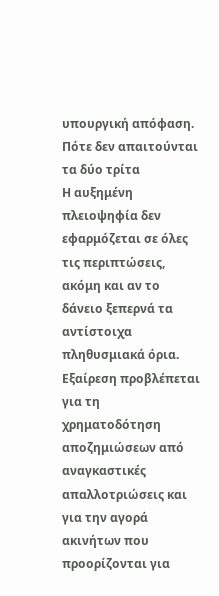υπουργική απόφαση.
Πότε δεν απαιτούνται τα δύο τρίτα
Η αυξημένη πλειοψηφία δεν εφαρμόζεται σε όλες τις περιπτώσεις, ακόμη και αν το δάνειο ξεπερνά τα αντίστοιχα πληθυσμιακά όρια.
Εξαίρεση προβλέπεται για τη χρηματοδότηση αποζημιώσεων από αναγκαστικές απαλλοτριώσεις και για την αγορά ακινήτων που προορίζονται για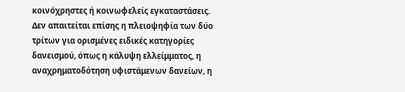κοινόχρηστες ή κοινωφελείς εγκαταστάσεις.
Δεν απαιτείται επίσης η πλειοψηφία των δύο τρίτων για ορισμένες ειδικές κατηγορίες δανεισμού, όπως η κάλυψη ελλείμματος, η αναχρηματοδότηση υφιστάμενων δανείων, η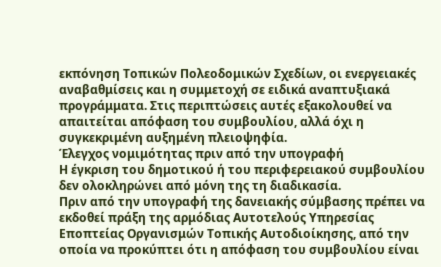εκπόνηση Τοπικών Πολεοδομικών Σχεδίων, οι ενεργειακές αναβαθμίσεις και η συμμετοχή σε ειδικά αναπτυξιακά προγράμματα. Στις περιπτώσεις αυτές εξακολουθεί να απαιτείται απόφαση του συμβουλίου, αλλά όχι η συγκεκριμένη αυξημένη πλειοψηφία.
Έλεγχος νομιμότητας πριν από την υπογραφή
Η έγκριση του δημοτικού ή του περιφερειακού συμβουλίου δεν ολοκληρώνει από μόνη της τη διαδικασία.
Πριν από την υπογραφή της δανειακής σύμβασης πρέπει να εκδοθεί πράξη της αρμόδιας Αυτοτελούς Υπηρεσίας Εποπτείας Οργανισμών Τοπικής Αυτοδιοίκησης, από την οποία να προκύπτει ότι η απόφαση του συμβουλίου είναι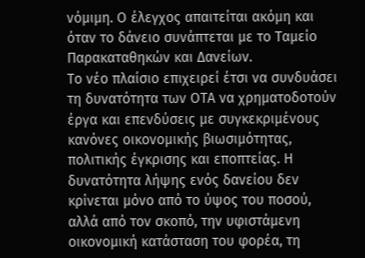νόμιμη. Ο έλεγχος απαιτείται ακόμη και όταν το δάνειο συνάπτεται με το Ταμείο Παρακαταθηκών και Δανείων.
Το νέο πλαίσιο επιχειρεί έτσι να συνδυάσει τη δυνατότητα των ΟΤΑ να χρηματοδοτούν έργα και επενδύσεις με συγκεκριμένους κανόνες οικονομικής βιωσιμότητας, πολιτικής έγκρισης και εποπτείας. Η δυνατότητα λήψης ενός δανείου δεν κρίνεται μόνο από το ύψος του ποσού, αλλά από τον σκοπό, την υφιστάμενη οικονομική κατάσταση του φορέα, τη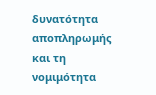δυνατότητα αποπληρωμής και τη νομιμότητα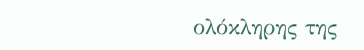ολόκληρης της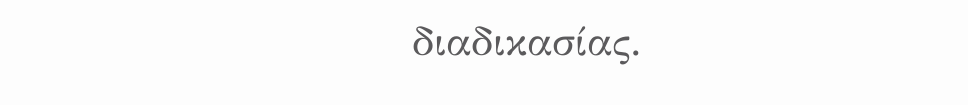διαδικασίας.